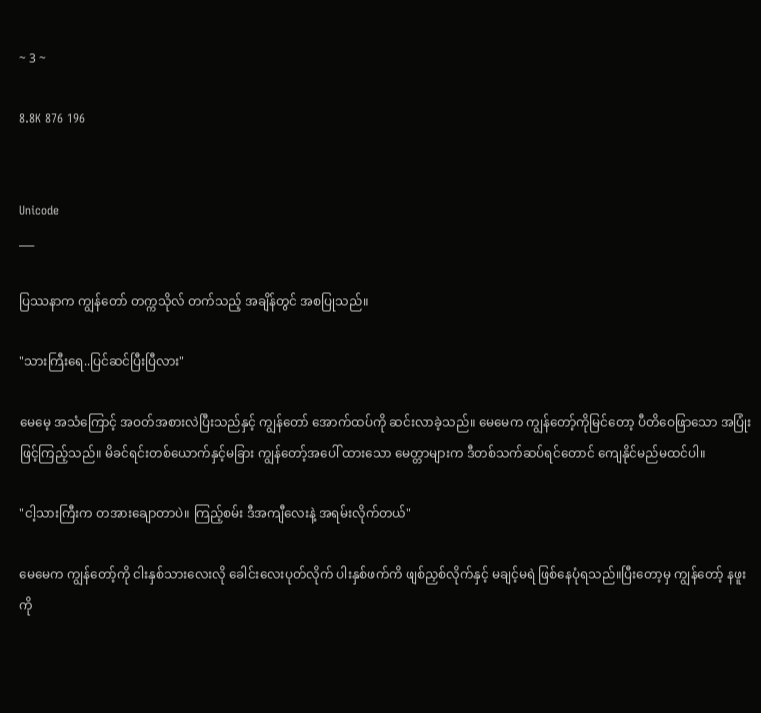~ 3 ~

8.8K 876 196


Unicode
___

ပြဿနာက ကျွန်တော် တက္ကသိုလ် တက်သည့် အချိန်တွင် အစပြုသည်။

"သားကြီးရေ..ပြင်ဆင်ပြီးပြီလား"

မေမေ့ အသံကြောင့် အဝတ်အစားလဲပြီးသည်နှင့် ကျွန်တော် အောက်ထပ်ကို ဆင်းလာခဲ့သည်။ မေမေက ကျွန်တော့်ကိုမြင်တော့ ပီတိဝေဖြာသော အပြုံးဖြင့်ကြည့်သည်။ မိခင်ရင်းတစ်ယောက်နှင့်မခြား ကျွန်တော့်အပေါ် ထားသော မေတ္တာများက ဒီတစ်သက်ဆပ်ရင်တောင် ကျေနိုင်မည်မထင်ပါ။

"ငါ့သားကြီးက တအားချောတာပဲ။ ကြည့်စမ်း ဒီအကျီလေးနဲ့ အရမ်းလိုက်တယ်"

မေမေက ကျွန်တော့်ကို ငါးနှစ်သားလေးလို ခေါင်းလေးပုတ်လိုက် ပါးနှစ်ဖက်ကိ ဖျစ်ညှစ်လိုက်နှင့် မချင့်မရဲ ဖြစ်နေပုံရသည်။ပြီးတော့မှ ကျွန်တော့် နဖူးကို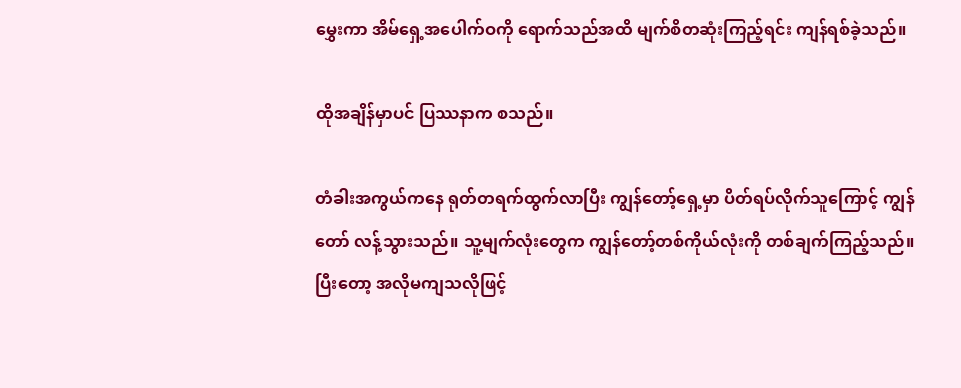မွှေးကာ အိမ်ရှေ့အပေါက်ဝကို ရောက်သည်အထိ မျက်စိတဆုံးကြည့်ရင်း ကျန်ရစ်ခဲ့သည်။

ထိုအချိန်မှာပင် ပြဿနာက စသည်။

တံခါးအကွယ်ကနေ ရုတ်တရက်ထွက်လာပြီး ကျွန်တော့်ရှေ့မှာ ပိတ်ရပ်လိုက်သူကြောင့် ကျွန်တော် လန့်သွားသည်။ သူ့မျက်လုံးတွေက ကျွန်တော့်တစ်ကိုယ်လုံးကို တစ်ချက်ကြည့်သည်။ပြီးတော့ အလိုမကျသလိုဖြင့်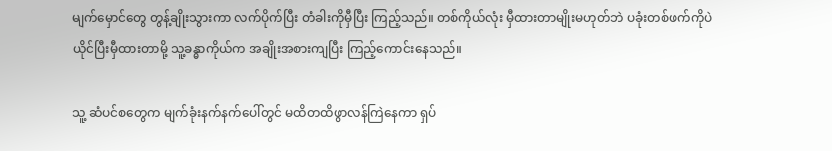မျက်မှောင်တွေ တွန့်ချိုးသွားကာ လက်ပိုက်ပြီး တံခါးကိုမှီပြီး ကြည့်သည်။ တစ်ကိုယ်လုံး မှီထားတာမျိုးမဟုတ်ဘဲ ပခုံးတစ်ဖက်ကိုပဲ ယိုင်ပြီးမှီထားတာမို့ သူ့ခန္ဓာကိုယ်က အချိုးအစားကျပြီး ကြည့်ကောင်းနေသည်။

သူ့ ဆံပင်စတွေက မျက်ခုံးနက်နက်ပေါ်တွင် မထိတထိဖွာလန်ကြဲနေကာ ရှပ်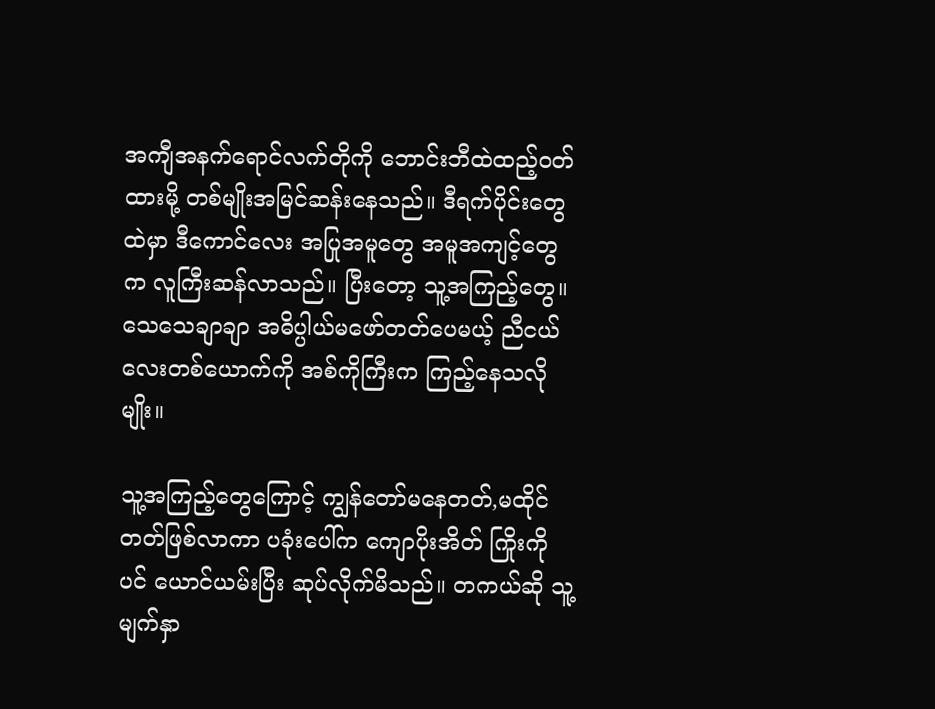အကျီအနက်ရောင်လက်တိုကို ဘောင်းဘီထဲထည့်ဝတ်ထားမို့ တစ်မျိုးအမြင်ဆန်းနေသည်။ ဒီရက်ပိုင်းတွေထဲမှာ ဒီကောင်လေး အပြုအမူတွေ အမူအကျင့်တွေက လူကြီးဆန်လာသည်။ ပြီးတော့ သူ့အကြည့်တွေ။ သေသေချာချာ အဓိပ္ပါယ်မဖော်တတ်ပေမယ့် ညီငယ်လေးတစ်ယောက်ကို အစ်ကိုကြီးက ကြည့်နေသလိုမျိုး။

သူ့အကြည့်တွေကြောင့် ကျွန်တော်မနေတတ်,မထိုင်တတ်ဖြစ်လာကာ ပခုံးပေါ်က ကျောပိုးအိတ် ကြိုးကိုပင် ယောင်ယမ်းပြီး ဆုပ်လိုက်မိသည်။ တကယ်ဆို သူ့မျက်နှာ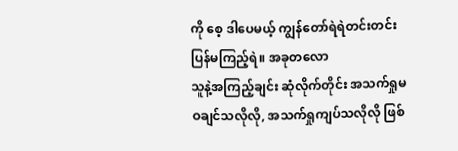ကို စေ့ ဒါပေမယ့် ကျွန်တော်ရဲရဲတင်းတင်းပြန်မကြည့်ရဲ။ အခုတလော
သူနဲ့အကြည့်ချင်း ဆုံလိုက်တိုင်း အသက်ရှုမဝချင်သလိုလို, အသက်ရှုကျပ်သလိုလို ဖြစ်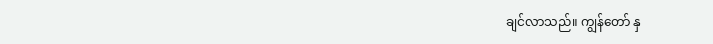ချင်လာသည်။ ကျွန်တော် နှ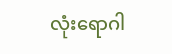လုံးရောဂါ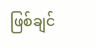ဖြစ်ချင်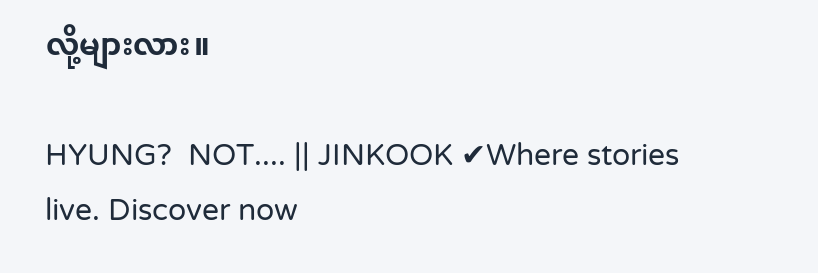လို့များလား။

HYUNG?  NOT.... || JINKOOK ✔Where stories live. Discover now